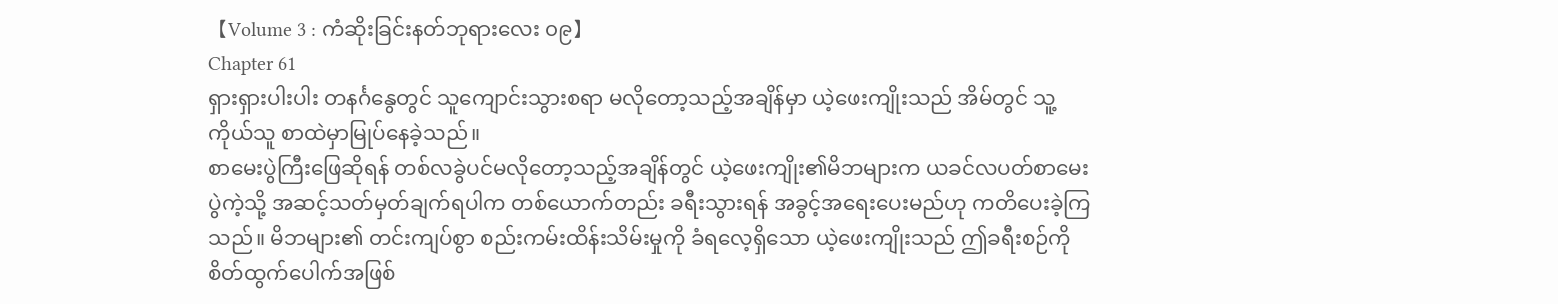【Volume 3 : ကံဆိုးခြင်းနတ်ဘုရားလေး ၀၉】
Chapter 61
ရှားရှားပါးပါး တနင်္ဂနွေတွင် သူကျောင်းသွားစရာ မလိုတော့သည့်အချိန်မှာ ယဲ့ဖေးကျိုးသည် အိမ်တွင် သူ့ကိုယ်သူ စာထဲမှာမြုပ်နေခဲ့သည်။
စာမေးပွဲကြီးဖြေဆိုရန် တစ်လခွဲပင်မလိုတော့သည့်အချိန်တွင် ယဲ့ဖေးကျိုး၏မိဘများက ယခင်လပတ်စာမေးပွဲကဲ့သို့ အဆင့်သတ်မှတ်ချက်ရပါက တစ်ယောက်တည်း ခရီးသွားရန် အခွင့်အရေးပေးမည်ဟု ကတိပေးခဲ့ကြသည်။ မိဘများ၏ တင်းကျပ်စွာ စည်းကမ်းထိန်းသိမ်းမှုကို ခံရလေ့ရှိသော ယဲ့ဖေးကျိုးသည် ဤခရီးစဉ်ကို စိတ်ထွက်ပေါက်အဖြစ်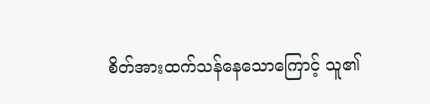စိတ်အားထက်သန်နေသောကြောင့် သူ၏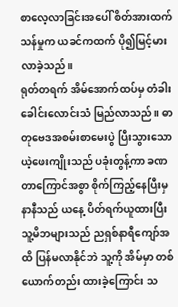စာလေ့လာခြင်းအပေါ် စိတ်အားထက်သန်မှုက ယခင်ကထက် ပို၍မြင့်မားလာခဲ့သည်။
ရုတ်တရက် အိမ်အောက်ထပ်မှ တံခါးခေါင်းလောင်းသံ မြည်လာသည်။ ဓာတုဗေဒအစမ်းစာမေးပွဲ ပြီးသွားသော ယဲ့ဖေးကျိုးသည် ပခုံးတွန့်ကာ ခဏတာကြောင်အစွာ စိုက်ကြည့်နေပြီးမှ နာနီသည် ယနေ့ ပိတ်ရက်ယူထားပြီး သူ့မိဘများသည် ညရှစ်နာရီကျော်အထိ ပြန်မလာနိုင်ဘဲ သူ့ကို အိမ်မှာ တစ်ယောက်တည်း ထားခဲ့ကြောင်း သ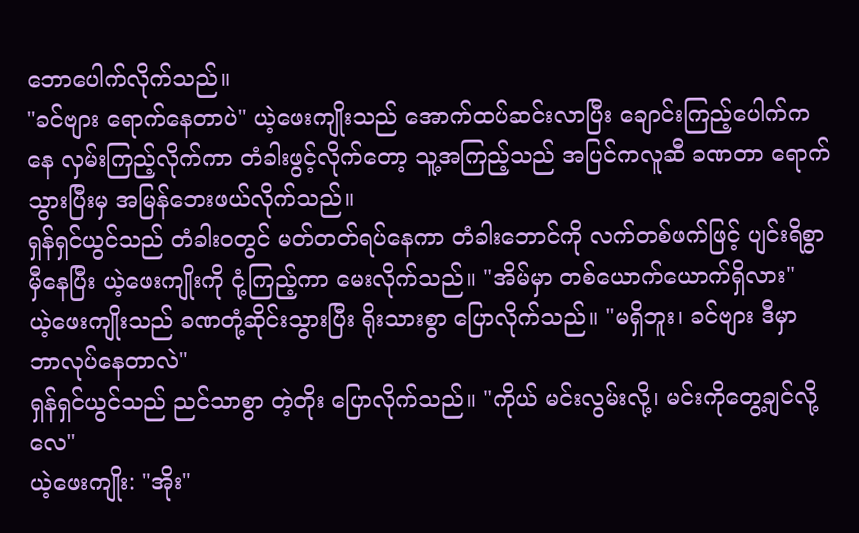ဘောပေါက်လိုက်သည်။
"ခင်ဗျား ရောက်နေတာပဲ" ယဲ့ဖေးကျိုးသည် အောက်ထပ်ဆင်းလာပြီး ချောင်းကြည့်ပေါက်ကနေ လှမ်းကြည့်လိုက်ကာ တံခါးဖွင့်လိုက်တော့ သူ့အကြည့်သည် အပြင်ကလူဆီ ခဏတာ ရောက်သွားပြီးမှ အမြန်ဘေးဖယ်လိုက်သည်။
ရှန်ရှင်ယွင်သည် တံခါးဝတွင် မတ်တတ်ရပ်နေကာ တံခါးဘောင်ကို လက်တစ်ဖက်ဖြင့် ပျင်းရိစွာ မှီနေပြီး ယဲ့ဖေးကျိုးကို ငုံ့ကြည့်ကာ မေးလိုက်သည်။ "အိမ်မှာ တစ်ယောက်ယောက်ရှိလား"
ယဲ့ဖေးကျိုးသည် ခဏတုံ့ဆိုင်းသွားပြီး ရိုးသားစွာ ပြောလိုက်သည်။ "မရှိဘူး၊ ခင်ဗျား ဒီမှာ ဘာလုပ်နေတာလဲ"
ရှန်ရှင်ယွင်သည် ညင်သာစွာ တဲ့တိုး ပြောလိုက်သည်။ "ကိုယ် မင်းလွမ်းလို့၊ မင်းကိုတွေ့ချင်လို့လေ"
ယဲ့ဖေးကျိုး: "အိုး"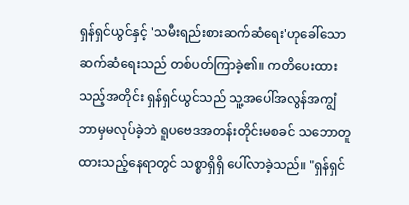ရှန်ရှင်ယွင်နှင့် 'သမီးရည်းစားဆက်ဆံရေး'ဟုခေါ်သော ဆက်ဆံရေးသည် တစ်ပတ်ကြာခဲ့၏။ ကတိပေးထားသည့်အတိုင်း ရှန်ရှင်ယွင်သည် သူ့အပေါ်အလွန်အကျွံ ဘာမှမလုပ်ခဲ့ဘဲ ရူပဗေဒအတန်းတိုင်းမစခင် သဘောတူထားသည့်နေရာတွင် သစ္စာရှိရှိ ပေါ်လာခဲ့သည်။ "ရှန်ရှင်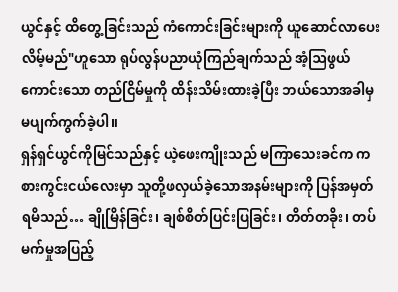ယွင်နှင့် ထိတွေ့ခြင်းသည် ကံကောင်းခြင်းများကို ယူဆောင်လာပေးလိမ့်မည်"ဟူသော ရုပ်လွန်ပညာယုံကြည်ချက်သည် အံ့ဩဖွယ်ကောင်းသော တည်ငြိမ်မှုကို ထိန်းသိမ်းထားခဲ့ပြီး ဘယ်သောအခါမှ မပျက်ကွက်ခဲ့ပါ။
ရှန်ရှင်ယွင်ကိုမြင်သည်နှင့် ယဲ့ဖေးကျိုးသည် မကြာသေးခင်က ကစားကွင်းငယ်လေးမှာ သူတို့ဖလှယ်ခဲ့သောအနမ်းများကို ပြန်အမှတ်ရမိသည်… ချိုမြိန်ခြင်း၊ ချစ်စိတ်ပြင်းပြခြင်း၊ တိတ်တခိုး၊ တပ်မက်မှုအပြည့်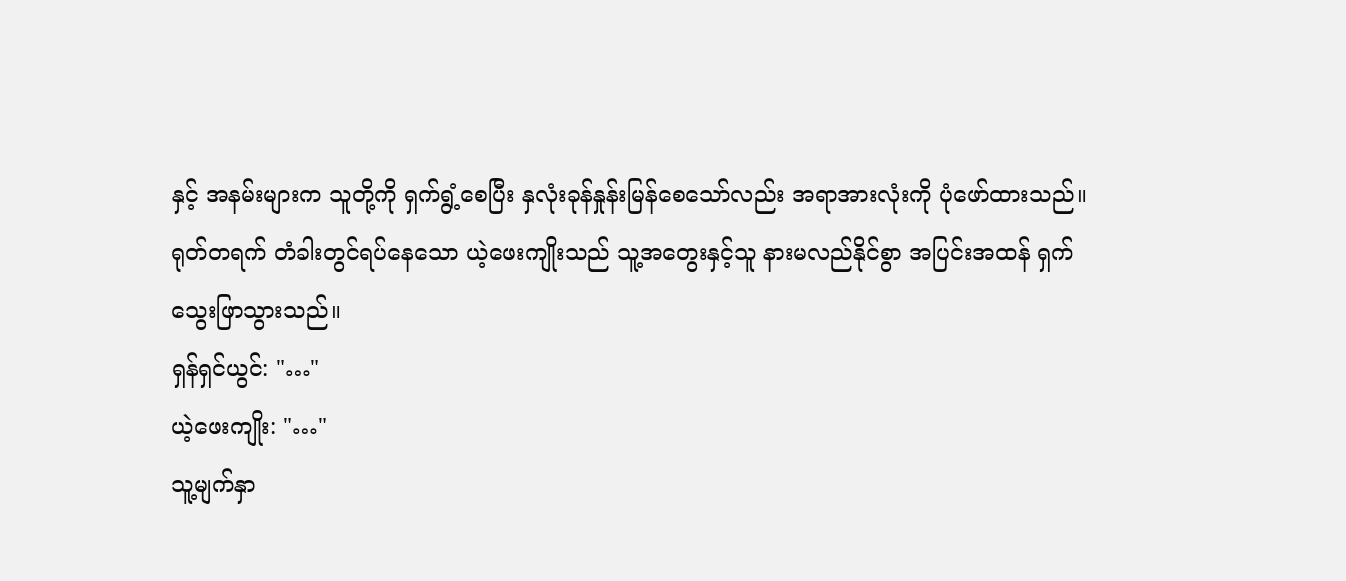နှင့် အနမ်းများက သူတို့ကို ရှက်ရွံ့စေပြီး နှလုံးခုန်နှုန်းမြန်စေသော်လည်း အရာအားလုံးကို ပုံဖော်ထားသည်။
ရုတ်တရက် တံခါးတွင်ရပ်နေသော ယဲ့ဖေးကျိုးသည် သူ့အတွေးနှင့်သူ နားမလည်နိုင်စွာ အပြင်းအထန် ရှက်သွေးဖြာသွားသည်။
ရှန်ရှင်ယွင်: "…"
ယဲ့ဖေးကျိုး: "…"
သူ့မျက်နှာ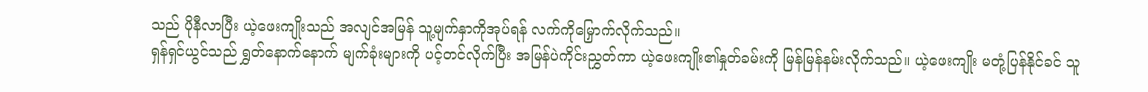သည် ပိုနီလာပြီး ယဲ့ဖေးကျိုးသည် အလျင်အမြန် သူ့မျက်နှာကိုအုပ်ရန် လက်ကိုမြှောက်လိုက်သည်။
ရှန်ရှင်ယွင်သည် ရွှတ်နောက်နောက် မျက်ခုံးများကို ပင့်တင်လိုက်ပြီး အမြန်ပဲကိုင်းညွှတ်ကာ ယဲ့ဖေးကျိုး၏နှုတ်ခမ်းကို မြန်မြန်နမ်းလိုက်သည်။ ယဲ့ဖေးကျိုး မတုံ့ပြန်နိုင်ခင် သူ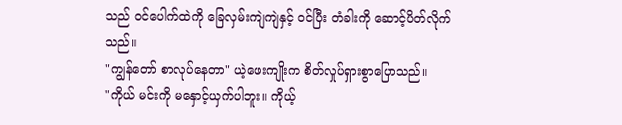သည် ဝင်ပေါက်ထဲကို ခြေလှမ်းကျဲကျဲနှင့် ဝင်ပြီး တံခါးကို ဆောင့်ပိတ်လိုက်သည်။
"ကျွန်တော် စာလုပ်နေတာ" ယဲ့ဖေးကျိုးက စိတ်လှုပ်ရှားစွာပြောသည်။
"ကိုယ် မင်းကို မနှောင့်ယှက်ပါဘူး။ ကိုယ့်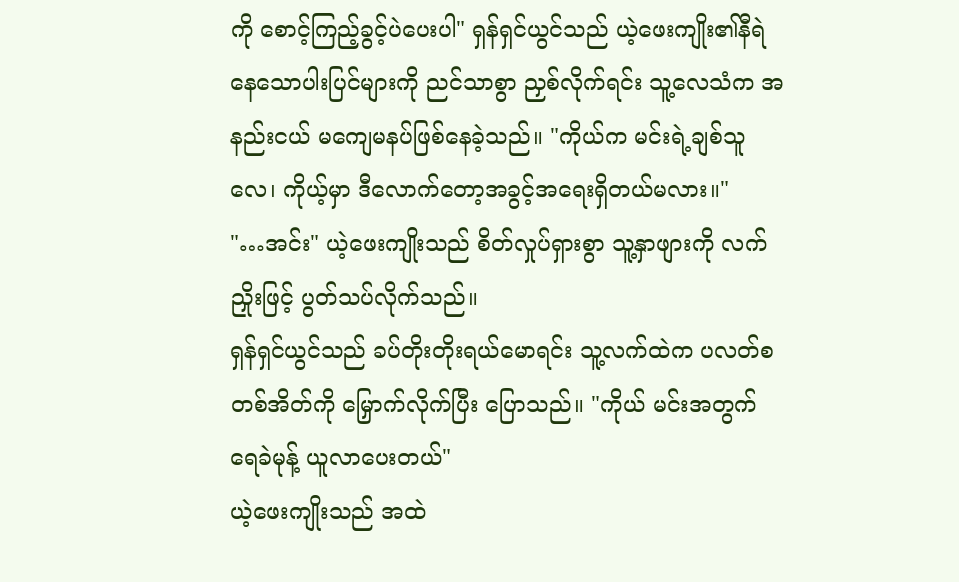ကို စောင့်ကြည့်ခွင့်ပဲပေးပါ" ရှန်ရှင်ယွင်သည် ယဲ့ဖေးကျိုး၏နီရဲနေသောပါးပြင်များကို ညင်သာစွာ ညှစ်လိုက်ရင်း သူ့လေသံက အနည်းငယ် မကျေမနပ်ဖြစ်နေခဲ့သည်။ "ကိုယ်က မင်းရဲ့ချစ်သူလေ၊ ကိုယ့်မှာ ဒီလောက်တော့အခွင့်အရေးရှိတယ်မလား။"
"…အင်း" ယဲ့ဖေးကျိုးသည် စိတ်လှုပ်ရှားစွာ သူ့နှာဖျားကို လက်ညှိုးဖြင့် ပွတ်သပ်လိုက်သည်။
ရှန်ရှင်ယွင်သည် ခပ်တိုးတိုးရယ်မောရင်း သူ့လက်ထဲက ပလတ်စတစ်အိတ်ကို မြှောက်လိုက်ပြီး ပြောသည်။ "ကိုယ် မင်းအတွက် ရေခဲမုန့် ယူလာပေးတယ်"
ယဲ့ဖေးကျိုးသည် အထဲ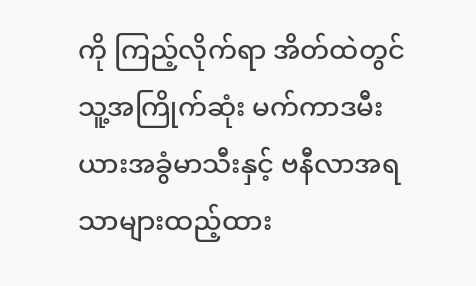ကို ကြည့်လိုက်ရာ အိတ်ထဲတွင် သူ့အကြိုက်ဆုံး မက်ကာဒမီးယားအခွံမာသီးနှင့် ဗနီလာအရသာများထည့်ထား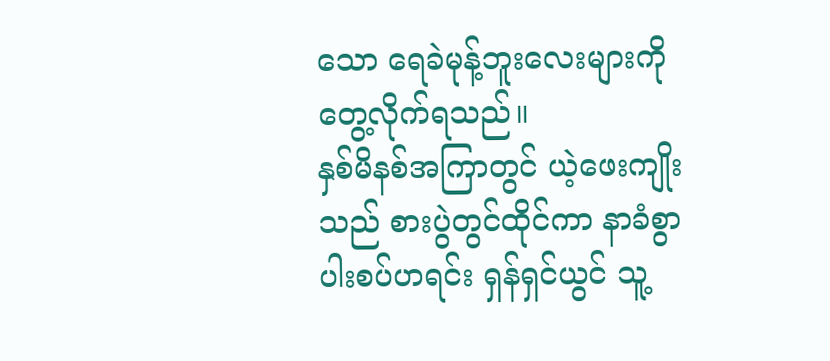သော ရေခဲမုန့်ဘူးလေးများကို တွေ့လိုက်ရသည်။
နှစ်မိနစ်အကြာတွင် ယဲ့ဖေးကျိုးသည် စားပွဲတွင်ထိုင်ကာ နာခံစွာ ပါးစပ်ဟရင်း ရှန်ရှင်ယွင် သူ့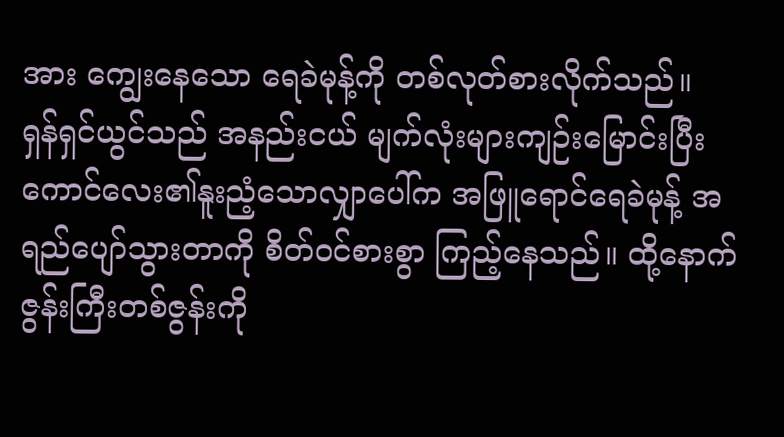အား ကျွေးနေသော ရေခဲမုန့်ကို တစ်လုတ်စားလိုက်သည်။
ရှန်ရှင်ယွင်သည် အနည်းငယ် မျက်လုံးများကျဉ်းမြောင်းပြီး ကောင်လေး၏နူးညံ့သောလျှာပေါ်က အဖြူရောင်ရေခဲမုန့် အရည်ပျော်သွားတာကို စိတ်ဝင်စားစွာ ကြည့်နေသည်။ ထို့နောက် ဇွန်းကြီးတစ်ဇွန်းကို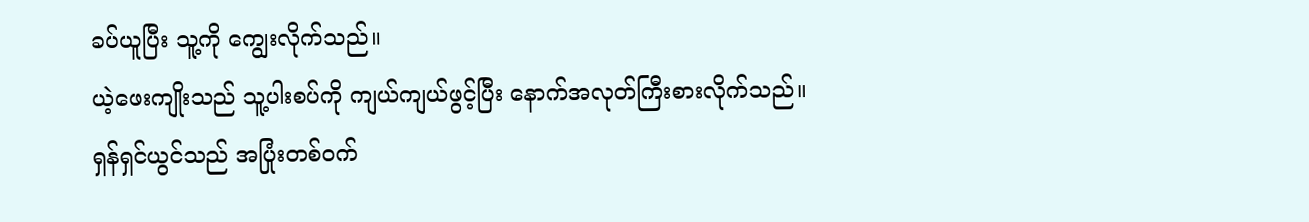ခပ်ယူပြီး သူ့ကို ကျွေးလိုက်သည်။
ယဲ့ဖေးကျိုးသည် သူ့ပါးစပ်ကို ကျယ်ကျယ်ဖွင့်ပြီး နောက်အလုတ်ကြီးစားလိုက်သည်။
ရှန်ရှင်ယွင်သည် အပြုံးတစ်ဝက်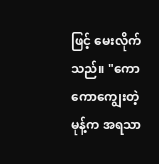ဖြင့် မေးလိုက်သည်။ "ကောကောကျွေးတဲ့ မုန့်က အရသာ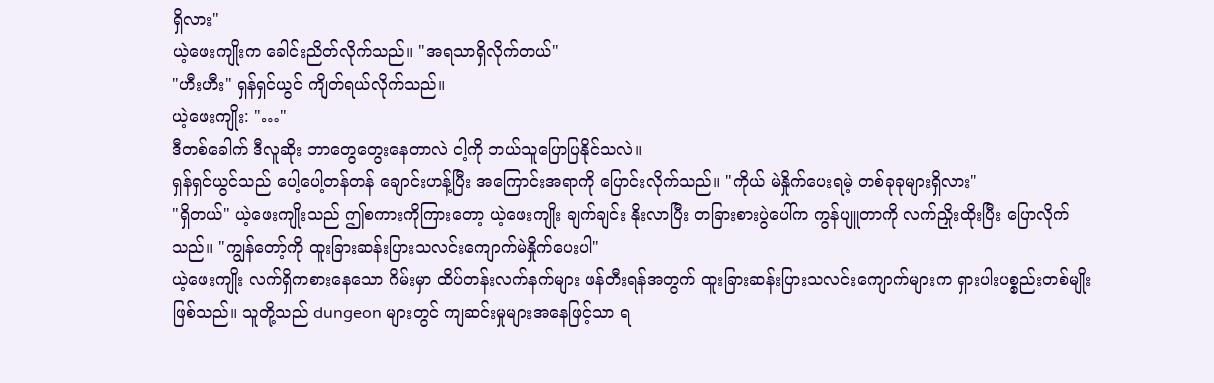ရှိလား"
ယဲ့ဖေးကျိုးက ခေါင်းညိတ်လိုက်သည်။ "အရသာရှိလိုက်တယ်"
"ဟီးဟီး" ရှန်ရှင်ယွင် ကျိတ်ရယ်လိုက်သည်။
ယဲ့ဖေးကျိုး: "…"
ဒီတစ်ခေါက် ဒီလူဆိုး ဘာတွေတွေးနေတာလဲ ငါ့ကို ဘယ်သူပြောပြနိုင်သလဲ။
ရှန်ရှင်ယွင်သည် ပေါ့ပေါ့တန်တန် ချောင်းဟန့်ပြီး အကြောင်းအရာကို ပြောင်းလိုက်သည်။ "ကိုယ် မဲနှိုက်ပေးရမဲ့ တစ်ခုခုများရှိလား"
"ရှိတယ်" ယဲ့ဖေးကျိုးသည် ဤစကားကိုကြားတော့ ယဲ့ဖေးကျိုး ချက်ချင်း နိုးလာပြီး တခြားစားပွဲပေါ်က ကွန်ပျူတာကို လက်ညှိုးထိုးပြီး ပြောလိုက်သည်။ "ကျွန်တော့်ကို ထူးခြားဆန်းပြားသလင်းကျောက်မဲနှိုက်ပေးပါ"
ယဲ့ဖေးကျိုး လက်ရှိကစားနေသော ဂိမ်းမှာ ထိပ်တန်းလက်နက်များ ဖန်တီးရန်အတွက် ထူးခြားဆန်းပြားသလင်းကျောက်များက ရှားပါးပစ္စည်းတစ်မျိုးဖြစ်သည်။ သူတို့သည် dungeon များတွင် ကျဆင်းမှုများအနေဖြင့်သာ ရ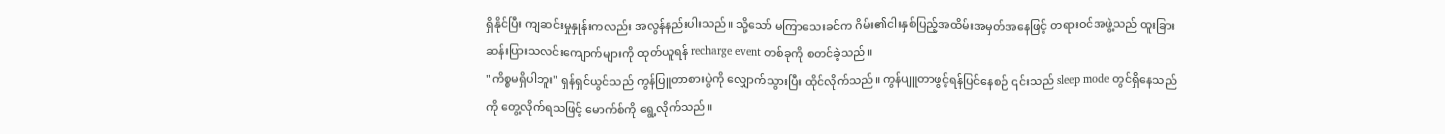ရှိနိုင်ပြီး ကျဆင်းမှုနှုန်းကလည်း အလွန်နည်းပါးသည်။ သို့သော် မကြာသေးခင်က ဂိမ်း၏ငါးနှစ်ပြည့်အထိမ်းအမှတ်အနေဖြင့် တရားဝင်အဖွဲ့သည် ထူးခြားဆန်းပြားသလင်းကျောက်များကို ထုတ်ယူရန် recharge event တစ်ခုကို စတင်ခဲ့သည်။
"ကိစ္စမရှိပါဘူး" ရှန်ရှင်ယွင်သည် ကွန်ပြူတာစားပွဲကို လျှောက်သွားပြီး ထိုင်လိုက်သည်။ ကွန်ပျူတာဖွင့်ရန်ပြင်နေစဉ် ၎င်းသည် sleep mode တွင်ရှိနေသည်ကို တွေ့လိုက်ရသဖြင့် မောက်စ်ကို ရွေ့လိုက်သည်။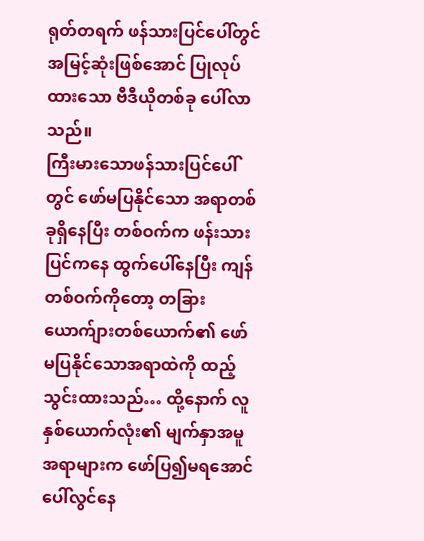ရုတ်တရက် ဖန်သားပြင်ပေါ်တွင် အမြင့်ဆုံးဖြစ်အောင် ပြုလုပ်ထားသော ဗီဒီယိုတစ်ခု ပေါ်လာသည်။
ကြီးမားသောဖန်သားပြင်ပေါ်တွင် ဖော်မပြနိုင်သော အရာတစ်ခုရှိနေပြီး တစ်ဝက်က ဖန်းသားပြင်ကနေ ထွက်ပေါ်နေပြီး ကျန်တစ်ဝက်ကိုတော့ တခြားယောက်ျားတစ်ယောက်၏ ဖော်မပြနိုင်သောအရာထဲကို ထည့်သွင်းထားသည်… ထို့နောက် လူနှစ်ယောက်လုံး၏ မျက်နှာအမူအရာများက ဖော်ပြ၍မရအောင် ပေါ်လွင်နေ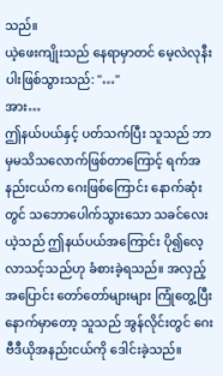သည်။
ယဲ့ဖေးကျိုးသည် နေရာမှာတင် မေ့လဲလုနီးပါးဖြစ်သွားသည်: "…"
အား…
ဤနယ်ပယ်နှင့် ပတ်သက်ပြီး သူသည် ဘာမှမသိသလောက်ဖြစ်တာကြောင့် ရက်အနည်းငယ်က ဂေးဖြစ်ကြောင်း နောက်ဆုံးတွင် သဘောပေါက်သွားသော သခင်လေးယဲ့သည် ဤနယ်ပယ်အကြောင်း ပို၍လေ့လာသင့်သည်ဟု ခံစားခဲ့ရသည်။ အလှည့်အပြောင်း တော်တော်များများ ကြုံတွေ့ပြီးနောက်မှာတော့ သူသည် အွန်လိုင်းတွင် ဂေးဗီဒီယိုအနည်းငယ်ကို ဒေါင်းခဲ့သည်။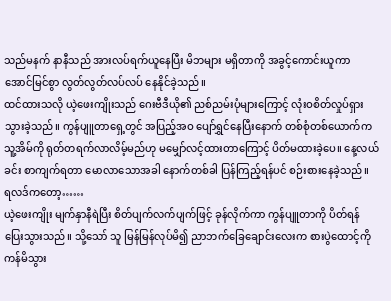သည်မနက် နာနီသည် အားလပ်ရက်ယူနေပြီး မိဘများ မရှိတာကို အခွင့်ကောင်းယူကာ အောင်မြင်စွာ လွတ်လွတ်လပ်လပ် နေနိုင်ခဲ့သည်။
ထင်ထားသလို ယဲ့ဖေးကျိုးသည် ဂေးဗီဒီယို၏ ညစ်ညမ်းပုံများကြောင့် လုံးဝစိတ်လှုပ်ရှားသွားခဲ့သည်။ ကွန်ပျူတာရှေ့တွင် အပြည့်အဝ ပျော်ရွှင်နေပြီးနောက် တစ်စုံတစ်ယောက်က သူ့အိမ်ကို ရုတ်တရက်လာလိမ့်မည်ဟု မမျှော်လင့်ထားတာကြောင့် ပိတ်မထားခဲ့ပေ။ နေ့လယ်ခင်း စာကျက်ရတာ မောလာသောအခါ နောက်တစ်ခါ ပြန်ကြည့်ရန်ပင် စဉ်းစားနေခဲ့သည်။
ရလဒ်ကတော့……
ယဲ့ဖေးကျိုး မျက်နှာနီရဲပြီး စိတ်ပျက်လက်ပျက်ဖြင့် ခုန်လိုက်ကာ ကွန်ပျူတာကို ပိတ်ရန် ပြေးသွားသည်။ သို့သော် သူ မြန်မြန်လုပ်မိ၍ ညာဘက်ခြေချောင်းလေးက စားပွဲထောင့်ကို ကန်မိသွား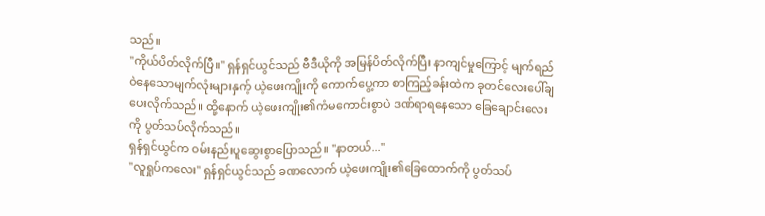သည်။
"ကိုယ်ပိတ်လိုက်ပြီ။" ရှန်ရှင်ယွင်သည် ဗီဒီယိုကို အမြန်ပိတ်လိုက်ပြီး နာကျင်မှုကြောင့် မျက်ရည်ဝဲနေသောမျက်လုံးများနှက့် ယဲ့ဖေးကျိုးကို ကောက်ပွေ့ကာ စာကြည့်ခန်းထဲက ခုတင်လေးပေါ်ချပေးလိုက်သည်။ ထို့နောက် ယဲ့ဖေးကျိုး၏ကံမကောင်းစွာပဲ ဒဏ်ရာရနေသော ခြေချောင်းလေးကို ပွတ်သပ်လိုက်သည်။
ရှန်ရှင်ယွင်က ဝမ်းနည်းပူဆွေးစွာပြောသည်။ "နာတယ်..."
"လူရှုပ်ကလေး" ရှန်ရှင်ယွင်သည် ခဏလောက် ယဲ့ဖေးကျိုး၏ခြေထောက်ကို ပွတ်သပ်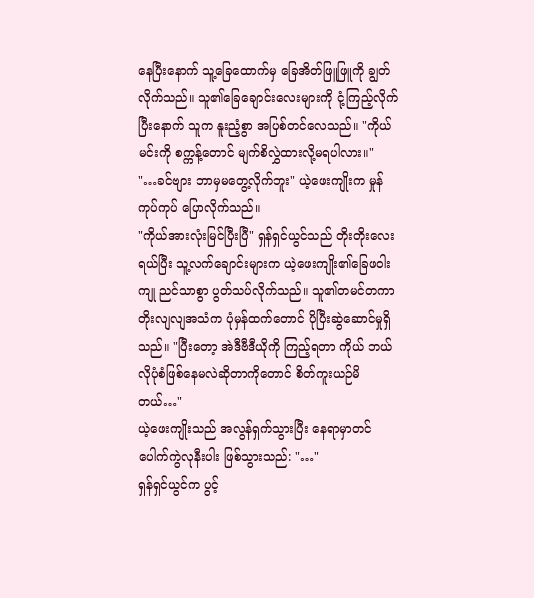နေပြီးနောက် သူ့ခြေထောက်မှ ခြေအိတ်ဖြူဖြူကို ချွတ်လိုက်သည်။ သူ၏ခြေချောင်းလေးများကို ငုံ့ကြည့်လိုက်ပြီးနောက် သူက နူးညံ့စွာ အပြစ်တင်လေသည်။ "ကိုယ် မင်းကို စက္ကန့်တောင် မျက်စိလွှဲထားလို့မရပါလား။"
"…ခင်ဗျား ဘာမှမတွေ့လိုက်ဘူး" ယဲ့ဖေးကျိုးက မှုန်ကုပ်ကုပ် ပြောလိုက်သည်။
"ကိုယ်အားလုံးမြင်ပြီးပြီ" ရှန်ရှင်ယွင်သည် တိုးတိုးလေး ရယ်ပြီး သူ့လက်ချောင်းများက ယဲ့ဖေးကျိုး၏ခြေဖဝါးကျု ညင်သာစွာ ပွတ်သပ်လိုက်သည်။ သူ၏တမင်တကာ တိုးလျလျအသံက ပုံမှန်ထက်တောင် ပိုပြီးဆွဲဆောင်မှုရှိသည်။ "ပြီးတော့ အဲဒီဗီဒီယိုကို ကြည့်ရတာ ကိုယ် ဘယ်လိုပုံစံဖြစ်နေမလဲဆိုတာကိုတောင် စိတ်ကူးယဉ်မိတယ်…"
ယဲ့ဖေးကျိုးသည် အလွန်ရှက်သွားပြီး နေရာမှာတင် ပေါက်ကွဲလုနီးပါး ဖြစ်သွားသည်: "…"
ရှန်ရှင်ယွင်က ပွင့်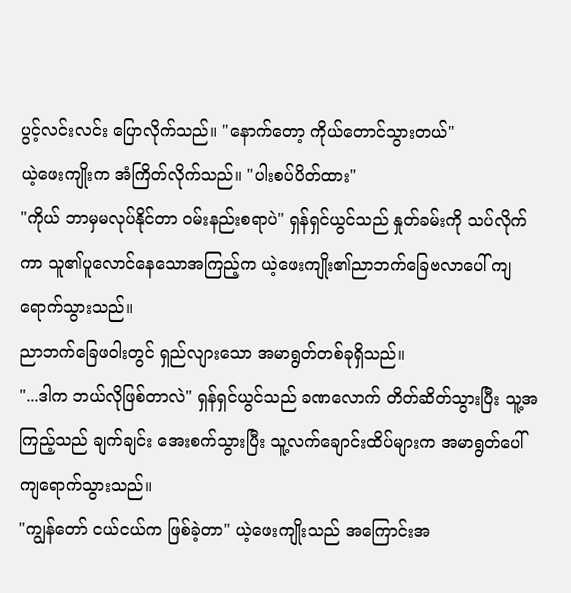ပွင့်လင်းလင်း ပြောလိုက်သည်။ "နောက်တော့ ကိုယ်တောင်သွားတယ်"
ယဲ့ဖေးကျိုးက အံကြိတ်လိုက်သည်။ "ပါးစပ်ပိတ်ထား"
"ကိုယ် ဘာမှမလုပ်နိုင်တာ ဝမ်းနည်းစရာပဲ" ရှန်ရှင်ယွင်သည် နှုတ်ခမ်းကို သပ်လိုက်ကာ သူ၏ပူလောင်နေသောအကြည့်က ယဲ့ဖေးကျိုး၏ညာဘက်ခြေဗလာပေါ် ကျရောက်သွားသည်။
ညာဘက်ခြေဖဝါးတွင် ရှည်လျားသော အမာရွတ်တစ်ခုရှိသည်။
"...ဒါက ဘယ်လိုဖြစ်တာလဲ" ရှန်ရှင်ယွင်သည် ခဏလောက် တိတ်ဆိတ်သွားပြီး သူ့အကြည့်သည် ချက်ချင်း အေးစက်သွားပြီး သူ့လက်ချောင်းထိပ်များက အမာရွတ်ပေါ် ကျရောက်သွားသည်။
"ကျွန်တော် ငယ်ငယ်က ဖြစ်ခဲ့တာ" ယဲ့ဖေးကျိုးသည် အကြောင်းအ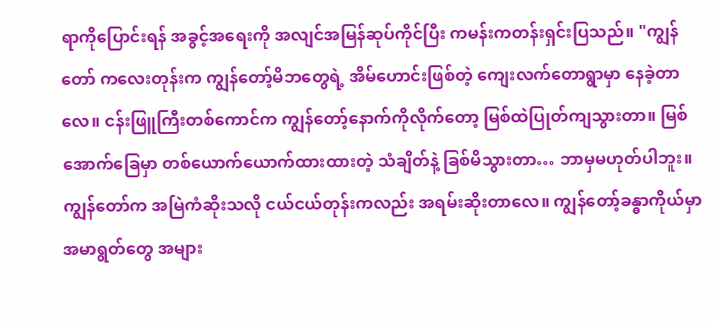ရာကိုပြောင်းရန် အခွင့်အရေးကို အလျင်အမြန်ဆုပ်ကိုင်ပြီး ကမန်းကတန်းရှင်းပြသည်။ "ကျွန်တော် ကလေးတုန်းက ကျွန်တော့်မိဘတွေရဲ့ အိမ်ဟောင်းဖြစ်တဲ့ ကျေးလက်တောရွာမှာ နေခဲ့တာလေ။ ငန်းဖြူကြီးတစ်ကောင်က ကျွန်တော့်နောက်ကိုလိုက်တော့ မြစ်ထဲပြုတ်ကျသွားတာ။ မြစ်အောက်ခြေမှာ တစ်ယောက်ယောက်ထားထားတဲ့ သံချိတ်နဲ့ ခြစ်မိသွားတာ… ဘာမှမဟုတ်ပါဘူး။ ကျွန်တော်က အမြဲကံဆိုးသလို ငယ်ငယ်တုန်းကလည်း အရမ်းဆိုးတာလေ။ ကျွန်တော့်ခန္ဓာကိုယ်မှာ အမာရွတ်တွေ အများ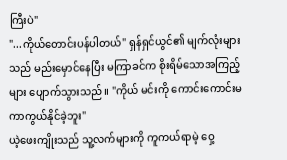ကြီးပဲ"
"...ကိုယ်တောင်းပန်ပါတယ်" ရှန်ရှင်ယွင်၏ မျက်လုံးများသည် မည်းမှောင်နေပြီး မကြာခင်က စိုးရိမ်သောအကြည့်များ ပျောက်သွားသည်။ "ကိုယ် မင်းကို ကောင်းကောင်းမကာကွယ်နိုင်ခဲ့ဘူး"
ယဲ့ဖေးကျိုးသည် သူ့လက်များကို ကူကယ်ရာမဲ့ ဝှေ့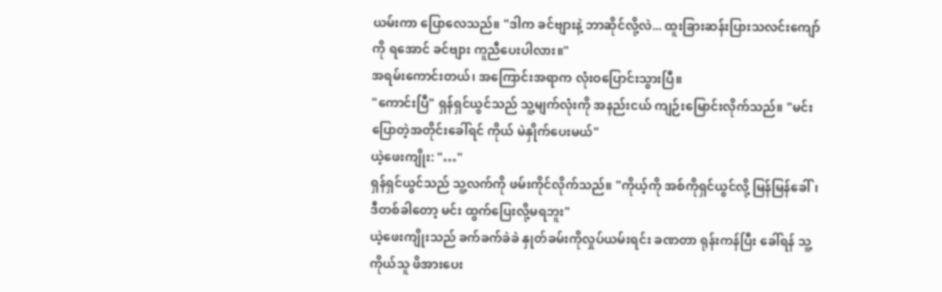ယမ်းကာ ပြောလေသည်။ "ဒါက ခင်ဗျားနဲ့ ဘာဆိုင်လို့လဲ... ထူးခြားဆန်းပြားသလင်းကျော်ကို ရအောင် ခင်ဗျား ကူညီပေးပါလား။"
အရမ်းကောင်းတယ်၊ အကြောင်းအရာက လုံးဝပြောင်းသွားပြီ။
"ကောင်းပြီ" ရှန်ရှင်ယွင်သည် သူ့မျက်လုံးကို အနည်းငယ် ကျဉ်းမြောင်းလိုက်သည်။ "မင်းပြောတဲ့အတိုင်းခေါ်ရင် ကိုယ် မဲနှိုက်ပေးမယ်"
ယဲ့ဖေးကျိုး: "…"
ရှန်ရှင်ယွင်သည် သူ့လက်ကို ဖမ်းကိုင်လိုက်သည်။ "ကိုယ့်ကို အစ်ကိုရှင်ယွင်လို့ မြန်မြန်ခေါ်၊ ဒီတစ်ခါတော့ မင်း ထွက်ပြေးလို့မရဘူး"
ယဲ့ဖေးကျိုးသည် ခက်ခက်ခဲခဲ နှုတ်ခမ်းကိုလှုပ်ယမ်းရင်း ခဏတာ ရုန်းကန်ပြီး ခေါ်ရန် သူ့ကိုယ်သူ ဖိအားပေး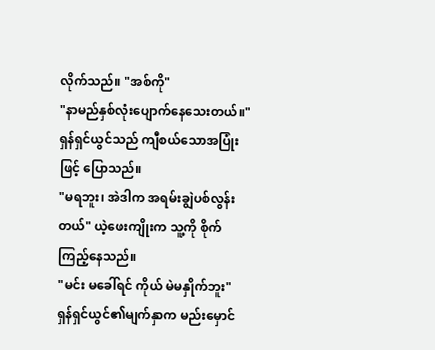လိုက်သည်။ "အစ်ကို"
"နာမည်နှစ်လုံးပျောက်နေသေးတယ်။" ရှန်ရှင်ယွင်သည် ကျီစယ်သောအပြုံးဖြင့် ပြောသည်။
"မရဘူး၊ အဲဒါက အရမ်းချွဲပစ်လွန်းတယ်" ယဲ့ဖေးကျိုးက သူ့ကို စိုက်ကြည့်နေသည်။
"မင်း မခေါ်ရင် ကိုယ် မဲမနှိုက်ဘူး" ရှန်ရှင်ယွင်၏မျက်နှာက မည်းမှောင်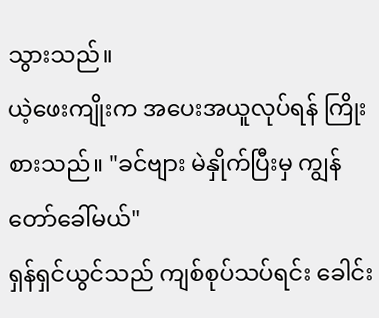သွားသည်။
ယဲ့ဖေးကျိုးက အပေးအယူလုပ်ရန် ကြိုးစားသည်။ "ခင်ဗျား မဲနှိုက်ပြီးမှ ကျွန်တော်ခေါ်မယ်"
ရှန်ရှင်ယွင်သည် ကျစ်စုပ်သပ်ရင်း ခေါင်း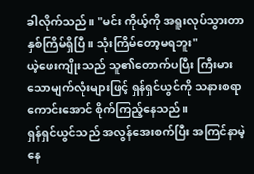ခါလိုက်သည်။ "မင်း ကိုယ့်ကို အရူးလုပ်သွားတာ နှစ်ကြိမ်ရှိပြီ။ သုံးကြိမ်တော့မရဘူး"
ယဲ့ဖေးကျိုးသည် သူ၏တောက်ပပြီး ကြီးမားသောမျက်လုံးများဖြင့် ရှန်ရှင်ယွင်ကို သနားစရာကောင်းအောင် စိုက်ကြည့်နေသည်။
ရှန်ရှင်ယွင်သည် အလွန်အေးစက်ပြီး အကြင်နာမဲ့နေ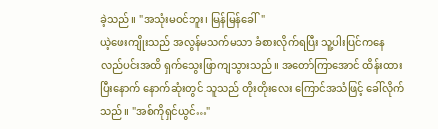ခဲ့သည်။ "အသုံးမဝင်ဘူး၊ မြန်မြန်ခေါ်"
ယဲ့ဖေးကျိုးသည် အလွန်မသက်မသာ ခံစားလိုက်ရပြီး သူ့ပါးပြင်ကနေ လည်ပင်းအထိ ရှက်သွေးဖြာကျသွားသည်။ အတော်ကြာအောင် ထိန်းထားပြီးနောက် နောက်ဆုံးတွင် သူသည် တိုးတိုးလေး ကြောင်အသံဖြင့် ခေါ်လိုက်သည်။ "အစ်ကိုရှင်ယွင်…"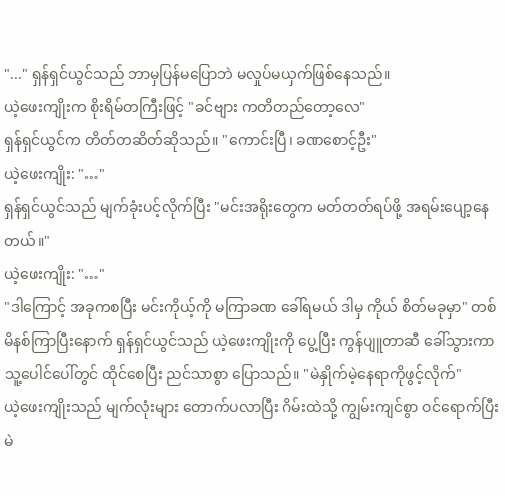"..." ရှန်ရှင်ယွင်သည် ဘာမှပြန်မပြောဘဲ မလှုပ်မယှက်ဖြစ်နေသည်။
ယဲ့ဖေးကျိုးက စိုးရိမ်တကြီးဖြင့် "ခင်ဗျား ကတိတည်တော့လေ"
ရှန်ရှင်ယွင်က တိတ်တဆိတ်ဆိုသည်။ "ကောင်းပြီ၊ ခဏစောင့်ဦး"
ယဲ့ဖေးကျိုး: "…"
ရှန်ရှင်ယွင်သည် မျက်ခုံးပင့်လိုက်ပြီး "မင်းအရိုးတွေက မတ်တတ်ရပ်ဖို့ အရမ်းပျော့နေတယ်။"
ယဲ့ဖေးကျိုး: "…"
"ဒါကြောင့် အခုကစပြီး မင်းကိုယ့်ကို မကြာခဏ ခေါ်ရမယ် ဒါမှ ကိုယ် စိတ်မခုမှာ" တစ်မိနစ်ကြာပြီးနောက် ရှန်ရှင်ယွင်သည် ယဲ့ဖေးကျိုးကို ပွေ့ပြီး ကွန်ပျူတာဆီ ခေါ်သွားကာ သူ့ပေါင်ပေါ်တွင် ထိုင်စေပြီး ညင်သာစွာ ပြောသည်။ "မဲနှိုက်မဲ့နေရာကိုဖွင့်လိုက်"
ယဲ့ဖေးကျိုးသည် မျက်လုံးများ တောက်ပလာပြီး ဂိမ်းထဲသို့ ကျွမ်းကျင်စွာ ဝင်ရောက်ပြီး မဲ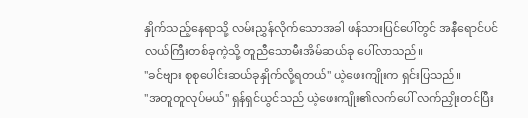နှိုက်သည့်နေရာသို့ လမ်းညွှန်လိုက်သောအခါ ဖန်သားပြင်ပေါ်တွင် အနီရောင်ပင်လယ်ကြီးတစ်ခုကဲ့သို့ တူညီသောမီးအိမ်ဆယ်ခု ပေါ်လာသည်။
"ခင်ဗျား စုစုပေါင်းဆယ်ခုနှိုက်လို့ရတယ်" ယဲ့ဖေးကျိုးက ရှင်းပြသည်။
"အတူတူလုပ်မယ်" ရှန်ရှင်ယွင်သည် ယဲ့ဖေးကျိုး၏လက်ပေါ် လက်ညှိုးတင်ပြီး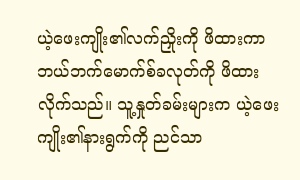ယဲ့ဖေးကျိုး၏လက်ညှိုးကို ဖိထားကာ ဘယ်ဘက်မောက်စ်ခလုတ်ကို ဖိထားလိုက်သည်။ သူ့နှုတ်ခမ်းများက ယဲ့ဖေးကျိုး၏နားရွက်ကို ညင်သာ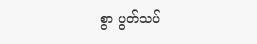စွာ ပွတ်သပ်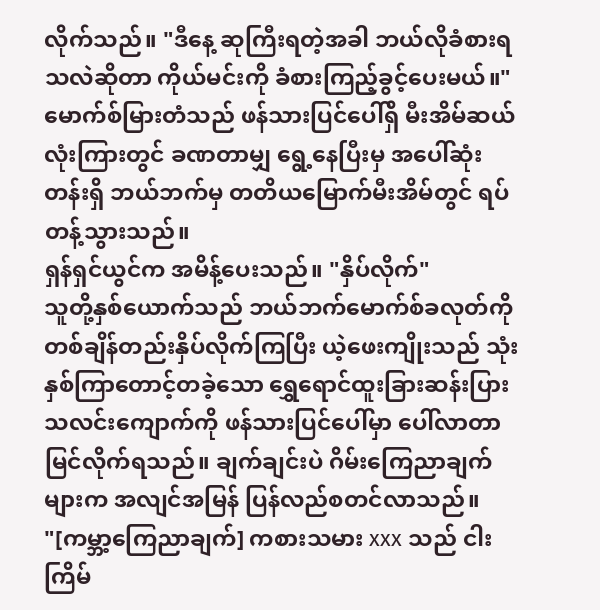လိုက်သည်။ "ဒီနေ့ ဆုကြီးရတဲ့အခါ ဘယ်လိုခံစားရသလဲဆိုတာ ကိုယ်မင်းကို ခံစားကြည့်ခွင့်ပေးမယ်။"
မောက်စ်မြားတံသည် ဖန်သားပြင်ပေါ်ရှိ မီးအိမ်ဆယ်လုံးကြားတွင် ခဏတာမျှ ရွေ့နေပြီးမှ အပေါ်ဆုံးတန်းရှိ ဘယ်ဘက်မှ တတိယမြောက်မီးအိမ်တွင် ရပ်တန့်သွားသည်။
ရှန်ရှင်ယွင်က အမိန့်ပေးသည်။ "နှိပ်လိုက်"
သူတို့နှစ်ယောက်သည် ဘယ်ဘက်မောက်စ်ခလုတ်ကို တစ်ချိန်တည်းနှိပ်လိုက်ကြပြီး ယဲ့ဖေးကျိုးသည် သုံးနှစ်ကြာတောင့်တခဲ့သော ရွှေရောင်ထူးခြားဆန်းပြားသလင်းကျောက်ကို ဖန်သားပြင်ပေါ်မှာ ပေါ်လာတာ မြင်လိုက်ရသည်။ ချက်ချင်းပဲ ဂိမ်းကြေညာချက်များက အလျင်အမြန် ပြန်လည်စတင်လာသည်။
"[ကမ္ဘာ့ကြေညာချက်] ကစားသမား xxx သည် ငါးကြိမ်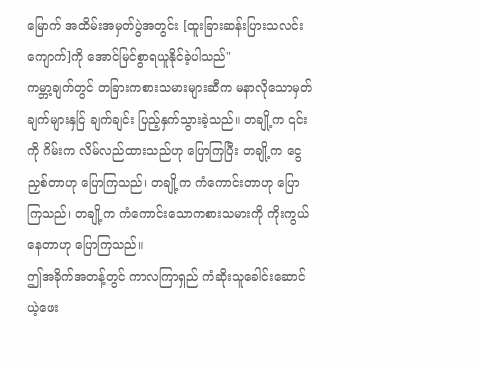မြောက် အထိမ်းအမှတ်ပွဲအတွင်း [ထူးခြားဆန်းပြားသလင်းကျောက်]ကို အောင်မြင်စွာရယူနိုင်ခဲ့ပါသည်"
ကမ္ဘာ့ချက်တွင် တခြားကစားသမားများဆီက မနာလိုသောမှတ်ချက်များနှင်ြ ချက်ချင်း ပြည့်နှက်သွားခဲ့သည်။ တချို့က ၎င်းကို ဂိမ်းက လိမ်လည်ထားသည်ဟု ပြောကြပြီး တချို့က ငွေညှစ်တာဟု ပြောကြသည်၊ တချို့က ကံကောင်းတာဟု ပြောကြသည်၊ တချို့က ကံကောင်းသောကစားသမားကို ကိုးကွယ်နေတာဟု ပြောကြသည်။
ဤအခိုက်အတန့်တွင် ကာလကြာရှည် ကံဆိုးသူခေါင်းဆောင် ယဲ့ဖေး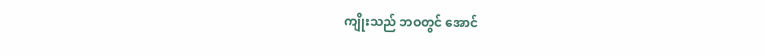ကျိုးသည် ဘဝတွင် အောင်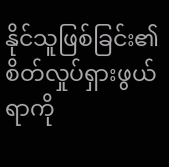နိုင်သူဖြစ်ခြင်း၏ စိတ်လှုပ်ရှားဖွယ်ရာကို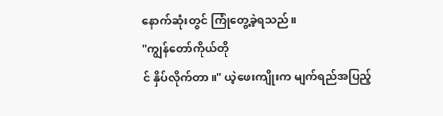နောက်ဆုံးတွင် ကြုံတွေ့ခဲ့ရသည်။
"ကျွန်တော်ကိုယ်တို
င် နှိပ်လိုက်တာ။" ယဲ့ဖေးကျိုးက မျက်ရည်အပြည့်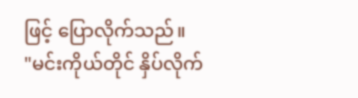ဖြင့် ပြောလိုက်သည်။
"မင်းကိုယ်တိုင် နှိပ်လိုက်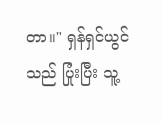တာ။" ရှန်ရှင်ယွင်သည် ပြုံးပြီး သူ့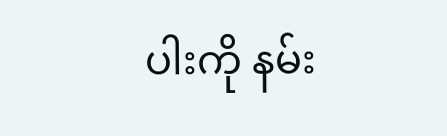ပါးကို နမ်း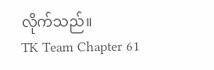လိုက်သည်။
TK Team Chapter 61